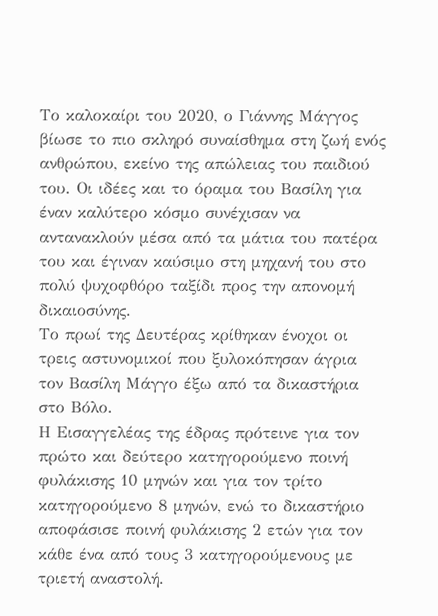Το καλοκαίρι του 2020, ο Γιάννης Μάγγος βίωσε το πιο σκληρό συναίσθημα στη ζωή ενός ανθρώπου, εκείνο της απώλειας του παιδιού του. Οι ιδέες και το όραμα του Βασίλη για έναν καλύτερο κόσμο συνέχισαν να αντανακλούν μέσα από τα μάτια του πατέρα του και έγιναν καύσιμο στη μηχανή του στο πολύ ψυχοφθόρο ταξίδι προς την απονομή δικαιοσύνης.
Το πρωί της Δευτέρας κρίθηκαν ένοχοι οι τρεις αστυνομικοί που ξυλοκόπησαν άγρια τον Βασίλη Μάγγο έξω από τα δικαστήρια στο Βόλο.
Η Εισαγγελέας της έδρας πρότεινε για τον πρώτο και δεύτερο κατηγορούμενο ποινή φυλάκισης 10 μηνών και για τον τρίτο κατηγορούμενο 8 μηνών, ενώ το δικαστήριο αποφάσισε ποινή φυλάκισης 2 ετών για τον κάθε ένα από τους 3 κατηγορούμενους με τριετή αναστολή.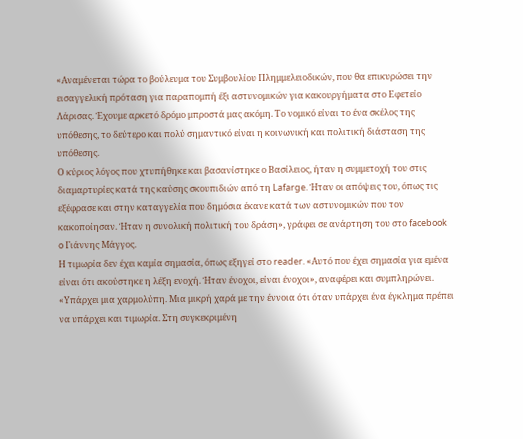«Αναμένεται τώρα το βούλευμα του Συμβουλίου Πλημμελειοδικών, που θα επικυρώσει την εισαγγελική πρόταση για παραπομπή έξι αστυνομικών για κακουργήματα στο Εφετείο Λάρισας. Έχουμε αρκετό δρόμο μπροστά μας ακόμη. Το νομικό είναι το ένα σκέλος της υπόθεσης, το δεύτερο και πολύ σημαντικό είναι η κοινωνική και πολιτική διάσταση της υπόθεσης.
Ο κύριος λόγος που χτυπήθηκε και βασανίστηκε ο Βασίλειος, ήταν η συμμετοχή του στις διαμαρτυρίες κατά της καύσης σκουπιδιών από τη Lafarge. Ήταν οι απόψεις του, όπως τις εξέφρασε και στην καταγγελία που δημόσια έκανε κατά των αστυνομικών που τον κακοποίησαν. Ήταν η συνολική πολιτική του δράση», γράφει σε ανάρτηση του στο facebook o Γιάννης Μάγγος.
Η τιμωρία δεν έχει καμία σημασία, όπως εξηγεί στο reader. «Αυτό που έχει σημασία για εμένα είναι ότι ακούστηκε η λέξη ενοχή. Ήταν ένοχοι, είναι ένοχοι», αναφέρει και συμπληρώνει.
«Υπάρχει μια χαρμολύπη. Μια μικρή χαρά με την έννοια ότι όταν υπάρχει ένα έγκλημα πρέπει να υπάρχει και τιμωρία. Στη συγκεκριμένη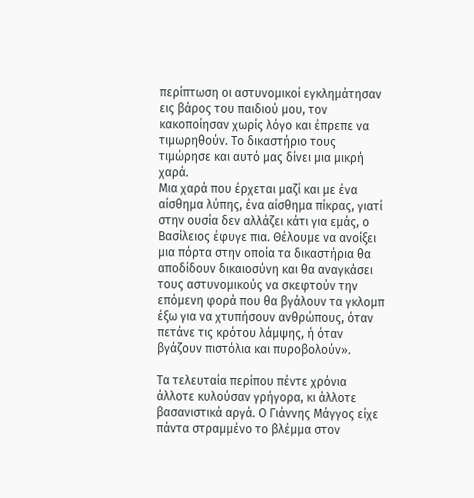περίπτωση οι αστυνομικοί εγκλημάτησαν εις βάρος του παιδιού μου, τον κακοποίησαν χωρίς λόγο και έπρεπε να τιμωρηθούν. Το δικαστήριο τους τιμώρησε και αυτό μας δίνει μια μικρή χαρά.
Μια χαρά που έρχεται μαζί και με ένα αίσθημα λύπης, ένα αίσθημα πίκρας, γιατί στην ουσία δεν αλλάζει κάτι για εμάς, ο Βασίλειος έφυγε πια. Θέλουμε να ανοίξει μια πόρτα στην οποία τα δικαστήρια θα αποδίδουν δικαιοσύνη και θα αναγκάσει τους αστυνομικούς να σκεφτούν την επόμενη φορά που θα βγάλουν τα γκλομπ έξω για να χτυπήσουν ανθρώπους, όταν πετάνε τις κρότου λάμψης, ή όταν βγάζουν πιστόλια και πυροβολούν».

Τα τελευταία περίπου πέντε χρόνια άλλοτε κυλούσαν γρήγορα, κι άλλοτε βασανιστικά αργά. Ο Γιάννης Μάγγος είχε πάντα στραμμένο το βλέμμα στον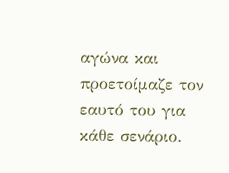αγώνα και προετοίμαζε τον εαυτό του για κάθε σενάριο.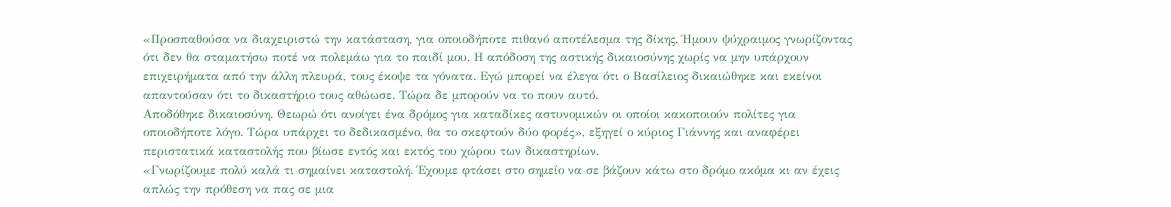«Προσπαθούσα να διαχειριστώ την κατάσταση, για οποιοδήποτε πιθανό αποτέλεσμα της δίκης. Ήμουν ψύχραιμος γνωρίζοντας ότι δεν θα σταματήσω ποτέ να πολεμάω για το παιδί μου. Η απόδοση της αστικής δικαιοσύνης χωρίς να μην υπάρχουν επιχειρήματα από την άλλη πλευρά, τους έκοψε τα γόνατα. Εγώ μπορεί να έλεγα ότι ο Βασίλειος δικαιώθηκε και εκείνοι απαντούσαν ότι το δικαστήριο τους αθώωσε. Τώρα δε μπορούν να το πουν αυτό.
Αποδόθηκε δικαιοσύνη. Θεωρώ ότι ανοίγει ένα δρόμος για καταδίκες αστυνομικών οι οποίοι κακοποιούν πολίτες για οποιοδήποτε λόγο. Τώρα υπάρχει το δεδικασμένο, θα το σκεφτούν δύο φορές», εξηγεί ο κύριος Γιάννης και αναφέρει περιστατικά καταστολής που βίωσε εντός και εκτός του χώρου των δικαστηρίων.
«Γνωρίζουμε πολύ καλά τι σημαίνει καταστολή. Έχουμε φτάσει στο σημείο να σε βάζουν κάτω στο δρόμο ακόμα κι αν έχεις απλώς την πρόθεση να πας σε μια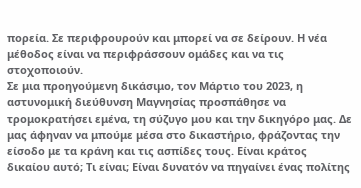πορεία. Σε περιφρουρούν και μπορεί να σε δείρουν. Η νέα μέθοδος είναι να περιφράσσουν ομάδες και να τις στοχοποιούν.
Σε μια προηγούμενη δικάσιμο, τον Μάρτιο του 2023, η αστυνομική διεύθυνση Μαγνησίας προσπάθησε να τρομοκρατήσει εμένα, τη σύζυγο μου και την δικηγόρο μας. Δε μας άφηναν να μπούμε μέσα στο δικαστήριο, φράζοντας την είσοδο με τα κράνη και τις ασπίδες τους. Είναι κράτος δικαίου αυτό; Τι είναι; Είναι δυνατόν να πηγαίνει ένας πολίτης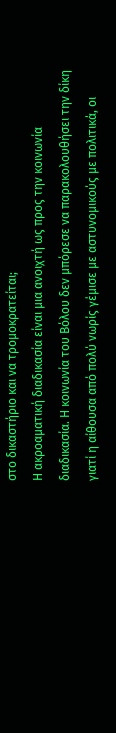στο δικαστήριο και να τρομοκρατείται;
Η ακροαματική διαδικασία είναι μια ανοιχτή ως προς την κοινωνία διαδικασία. Η κοινωνία του Βόλου δεν μπόρεσε να παρακολουθήσει την δίκη γιατί η αίθουσα από πολύ νωρίς γέμισε με αστυνομικούς με πολιτικά, οι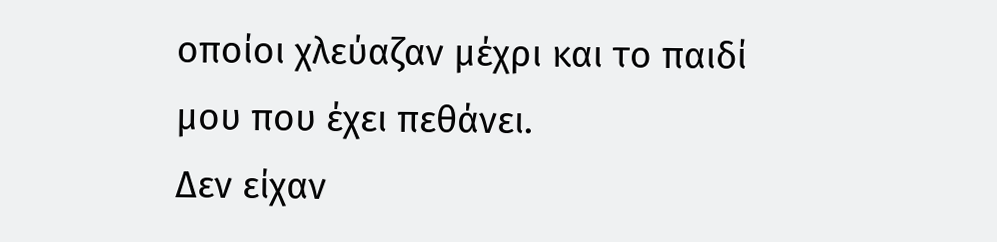οποίοι χλεύαζαν μέχρι και το παιδί μου που έχει πεθάνει.
Δεν είχαν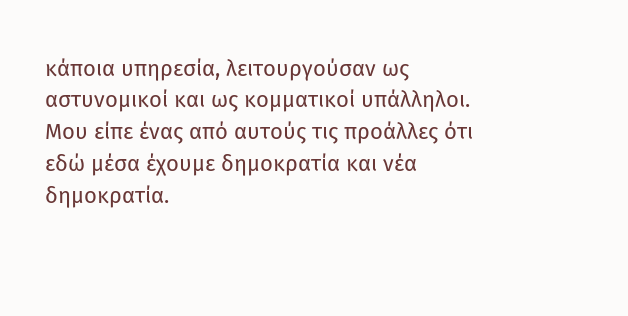κάποια υπηρεσία, λειτουργούσαν ως αστυνομικοί και ως κομματικοί υπάλληλοι. Μου είπε ένας από αυτούς τις προάλλες ότι εδώ μέσα έχουμε δημοκρατία και νέα δημοκρατία.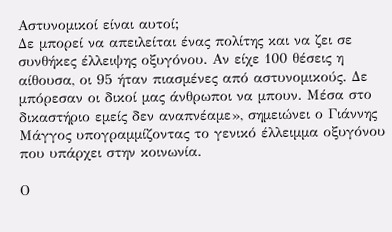Αστυνομικοί είναι αυτοί;
Δε μπορεί να απειλείται ένας πολίτης και να ζει σε συνθήκες έλλειψης οξυγόνου. Αν είχε 100 θέσεις η αίθουσα, οι 95 ήταν πιασμένες από αστυνομικούς. Δε μπόρεσαν οι δικοί μας άνθρωποι να μπουν. Μέσα στο δικαστήριο εμείς δεν αναπνέαμε», σημειώνει ο Γιάννης Μάγγος υπογραμμίζοντας το γενικό έλλειμμα οξυγόνου που υπάρχει στην κοινωνία.

Ο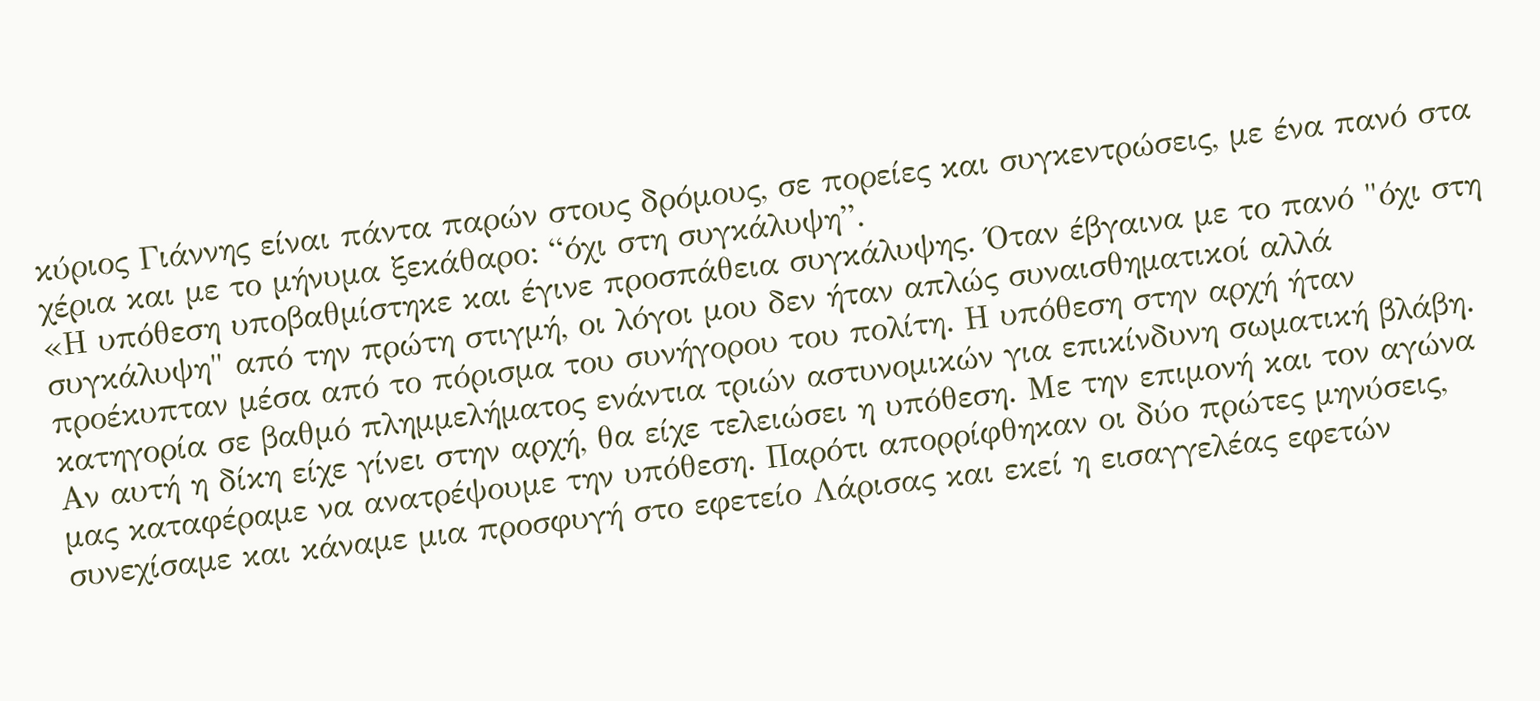κύριος Γιάννης είναι πάντα παρών στους δρόμους, σε πορείες και συγκεντρώσεις, με ένα πανό στα χέρια και με το μήνυμα ξεκάθαρο: “όχι στη συγκάλυψη”.
«Η υπόθεση υποβαθμίστηκε και έγινε προσπάθεια συγκάλυψης. Όταν έβγαινα με το πανό "όχι στη συγκάλυψη" από την πρώτη στιγμή, οι λόγοι μου δεν ήταν απλώς συναισθηματικοί αλλά προέκυπταν μέσα από το πόρισμα του συνήγορου του πολίτη. Η υπόθεση στην αρχή ήταν κατηγορία σε βαθμό πλημμελήματος ενάντια τριών αστυνομικών για επικίνδυνη σωματική βλάβη.
Αν αυτή η δίκη είχε γίνει στην αρχή, θα είχε τελειώσει η υπόθεση. Με την επιμονή και τον αγώνα μας καταφέραμε να ανατρέψουμε την υπόθεση. Παρότι απορρίφθηκαν οι δύο πρώτες μηνύσεις, συνεχίσαμε και κάναμε μια προσφυγή στο εφετείο Λάρισας και εκεί η εισαγγελέας εφετών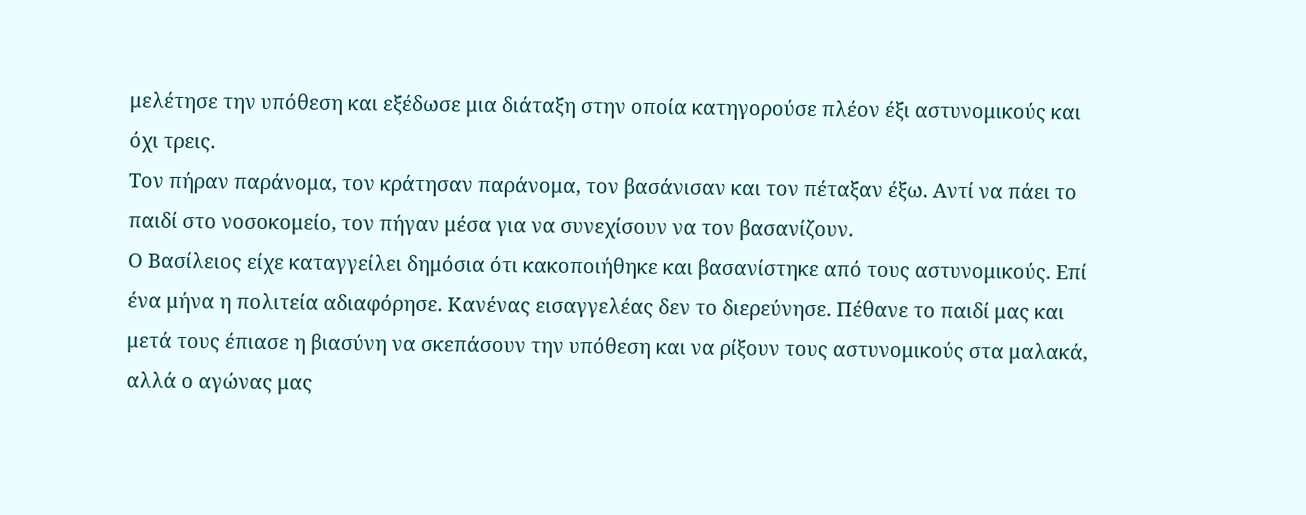μελέτησε την υπόθεση και εξέδωσε μια διάταξη στην οποία κατηγορούσε πλέον έξι αστυνομικούς και όχι τρεις.
Τον πήραν παράνομα, τον κράτησαν παράνομα, τον βασάνισαν και τον πέταξαν έξω. Αντί να πάει το παιδί στο νοσοκομείο, τον πήγαν μέσα για να συνεχίσουν να τον βασανίζουν.
Ο Βασίλειος είχε καταγγείλει δημόσια ότι κακοποιήθηκε και βασανίστηκε από τους αστυνομικούς. Επί ένα μήνα η πολιτεία αδιαφόρησε. Κανένας εισαγγελέας δεν το διερεύνησε. Πέθανε το παιδί μας και μετά τους έπιασε η βιασύνη να σκεπάσουν την υπόθεση και να ρίξουν τους αστυνομικούς στα μαλακά, αλλά ο αγώνας μας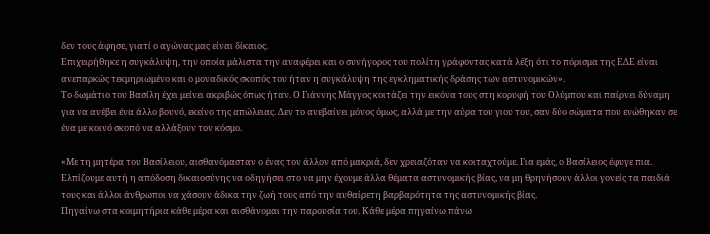δεν τους άφησε, γιατί ο αγώνας μας είναι δίκαιος.
Επιχειρήθηκε η συγκάλυψη, την οποία μάλιστα την αναφέρει και ο συνήγορος του πολίτη γράφοντας κατά λέξη ότι το πόρισμα της ΕΔΕ είναι ανεπαρκώς τεκμηριωμένο και ο μοναδικός σκοπός του ήταν η συγκάλυψη της εγκληματικής δράσης των αστυνομικών».
Το δωμάτιο του Βασίλη έχει μείνει ακριβώς όπως ήταν. Ο Γιάννης Μάγγος κοιτάζει την εικόνα τους στη κορυφή του Ολύμπου και παίρνει δύναμη για να ανέβει ένα άλλο βουνό, εκείνο της απώλειας. Δεν το ανεβαίνει μόνος όμως, αλλά με την αύρα του γιου του, σαν δύο σώματα που ενώθηκαν σε ένα με κοινό σκοπό να αλλάξουν τον κόσμο.

«Με τη μητέρα του Βασίλειου, αισθανόμασταν ο ένας τον άλλον από μακριά, δεν χρειαζόταν να κοιταχτούμε. Για εμάς, ο Βασίλειος έφυγε πια. Ελπίζουμε αυτή η απόδοση δικαιοσύνης να οδηγήσει στο να μην έχουμε άλλα θέματα αστυνομικής βίας, να μη θρηνήσουν άλλοι γονείς τα παιδιά τους και άλλοι άνθρωποι να χάσουν άδικα την ζωή τους από την αυθαίρετη βαρβαρότητα της αστυνομικής βίας.
Πηγαίνω στα κοιμητήρια κάθε μέρα και αισθάνομαι την παρουσία του. Κάθε μέρα πηγαίνω πάνω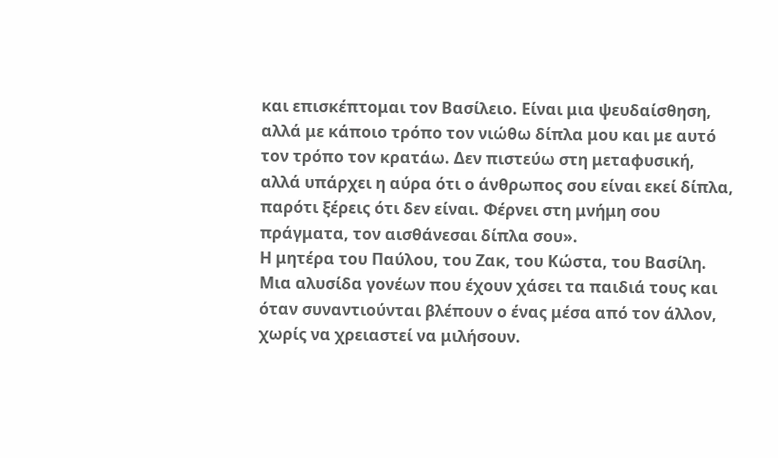και επισκέπτομαι τον Βασίλειο. Είναι μια ψευδαίσθηση, αλλά με κάποιο τρόπο τον νιώθω δίπλα μου και με αυτό τον τρόπο τον κρατάω. Δεν πιστεύω στη μεταφυσική, αλλά υπάρχει η αύρα ότι ο άνθρωπος σου είναι εκεί δίπλα, παρότι ξέρεις ότι δεν είναι. Φέρνει στη μνήμη σου πράγματα, τον αισθάνεσαι δίπλα σου».
Η μητέρα του Παύλου, του Ζακ, του Κώστα, του Βασίλη. Μια αλυσίδα γονέων που έχουν χάσει τα παιδιά τους και όταν συναντιούνται βλέπουν ο ένας μέσα από τον άλλον, χωρίς να χρειαστεί να μιλήσουν.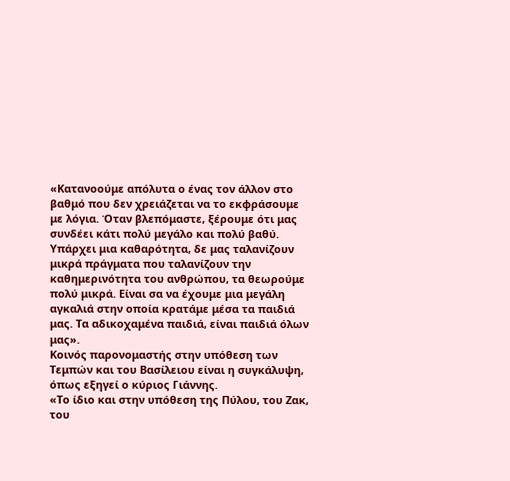«Κατανοούμε απόλυτα ο ένας τον άλλον στο βαθμό που δεν χρειάζεται να το εκφράσουμε με λόγια. Όταν βλεπόμαστε, ξέρουμε ότι μας συνδέει κάτι πολύ μεγάλο και πολύ βαθύ. Υπάρχει μια καθαρότητα, δε μας ταλανίζουν μικρά πράγματα που ταλανίζουν την καθημερινότητα του ανθρώπου, τα θεωρούμε πολύ μικρά. Είναι σα να έχουμε μια μεγάλη αγκαλιά στην οποία κρατάμε μέσα τα παιδιά μας. Τα αδικοχαμένα παιδιά, είναι παιδιά όλων μας».
Κοινός παρονομαστής στην υπόθεση των Τεμπών και του Βασίλειου είναι η συγκάλυψη, όπως εξηγεί ο κύριος Γιάννης.
«Το ίδιο και στην υπόθεση της Πύλου, του Ζακ, του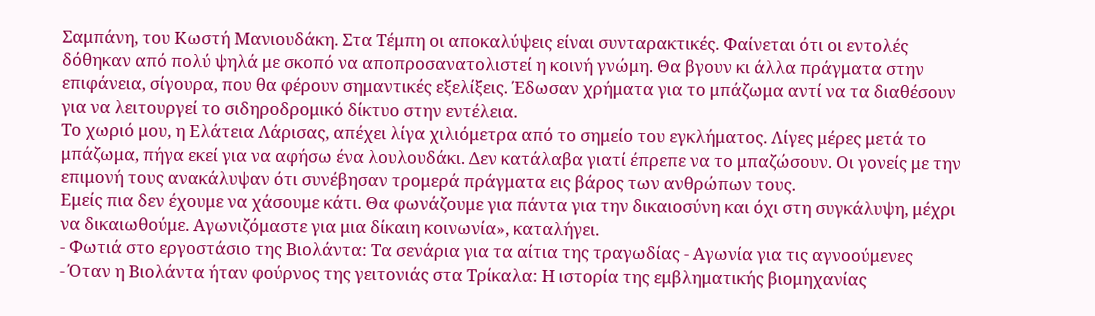Σαμπάνη, του Κωστή Μανιουδάκη. Στα Τέμπη οι αποκαλύψεις είναι συνταρακτικές. Φαίνεται ότι οι εντολές δόθηκαν από πολύ ψηλά με σκοπό να αποπροσανατολιστεί η κοινή γνώμη. Θα βγουν κι άλλα πράγματα στην επιφάνεια, σίγουρα, που θα φέρουν σημαντικές εξελίξεις. Έδωσαν χρήματα για το μπάζωμα αντί να τα διαθέσουν για να λειτουργεί το σιδηροδρομικό δίκτυο στην εντέλεια.
Το χωριό μου, η Ελάτεια Λάρισας, απέχει λίγα χιλιόμετρα από το σημείο του εγκλήματος. Λίγες μέρες μετά το μπάζωμα, πήγα εκεί για να αφήσω ένα λουλουδάκι. Δεν κατάλαβα γιατί έπρεπε να το μπαζώσουν. Οι γονείς με την επιμονή τους ανακάλυψαν ότι συνέβησαν τρομερά πράγματα εις βάρος των ανθρώπων τους.
Εμείς πια δεν έχουμε να χάσουμε κάτι. Θα φωνάζουμε για πάντα για την δικαιοσύνη και όχι στη συγκάλυψη, μέχρι να δικαιωθούμε. Αγωνιζόμαστε για μια δίκαιη κοινωνία», καταλήγει.
- Φωτιά στο εργοστάσιο της Βιολάντα: Τα σενάρια για τα αίτια της τραγωδίας - Αγωνία για τις αγνοούμενες
- Όταν η Βιολάντα ήταν φούρνος της γειτονιάς στα Τρίκαλα: Η ιστορία της εμβληματικής βιομηχανίας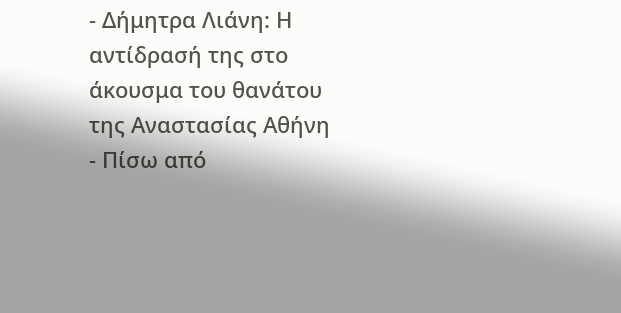- Δήμητρα Λιάνη: Η αντίδρασή της στο άκουσμα του θανάτου της Αναστασίας Αθήνη
- Πίσω από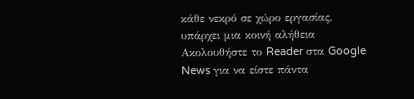κάθε νεκρό σε χώρο εργασίας, υπάρχει μια κοινή αλήθεια
Ακολουθήστε το Reader στα Google News για να είστε πάντα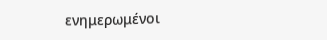ενημερωμένοι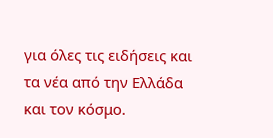για όλες τις ειδήσεις και τα νέα από την Ελλάδα και τον κόσμο.